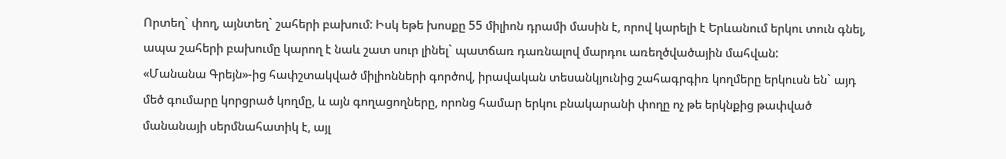Որտեղ` փող, այնտեղ` շահերի բախում: Իսկ եթե խոսքը 55 միլիոն դրամի մասին է, որով կարելի է Երևանում երկու տուն գնել, ապա շահերի բախումը կարող է նաև շատ սուր լինել` պատճառ դառնալով մարդու առեղծվածային մահվան:
«Մանանա Գրեյն»-ից հափշտակված միլիոնների գործով, իրավական տեսանկյունից շահագրգիռ կողմերը երկուսն են` այդ մեծ գումարը կորցրած կողմը, և այն գողացողները, որոնց համար երկու բնակարանի փողը ոչ թե երկնքից թափված մանանայի սերմնահատիկ է, այլ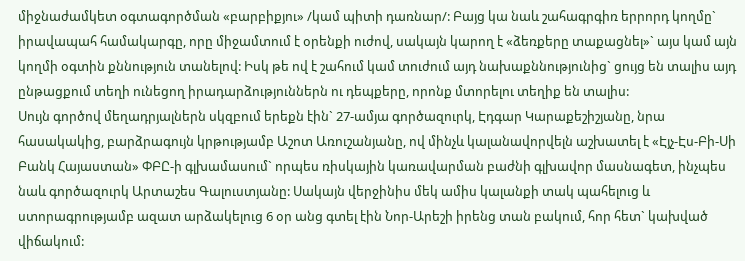միջնաժամկետ օգտագործման «բարբիքյու» /կամ պիտի դառնար/: Բայց կա նաև շահագրգիռ երրորդ կողմը` իրավապահ համակարգը, որը միջամտում է օրենքի ուժով, սակայն կարող է «ձեռքերը տաքացնել»` այս կամ այն կողմի օգտին քննություն տանելով: Իսկ թե ով է շահում կամ տուժում այդ նախաքննությունից` ցույց են տալիս այդ ընթացքում տեղի ունեցող իրադարձություններն ու դեպքերը, որոնք մտորելու տեղիք են տալիս:
Սույն գործով մեղադրյալներն սկզբում երեքն էին` 27-ամյա գործազուրկ, Էդգար Կարաքեշիշյանը, նրա հասակակից, բարձրագույն կրթությամբ Աշոտ Առուշանյանը, ով մինչև կալանավորվելն աշխատել է «Էյչ-Էս-Բի-Սի Բանկ Հայաստան» ՓԲԸ-ի գլխամասում` որպես ռիսկային կառավարման բաժնի գլխավոր մասնագետ, ինչպես նաև գործազուրկ Արտաշես Գալուստյանը: Սակայն վերջինիս մեկ ամիս կալանքի տակ պահելուց և ստորագրությամբ ազատ արձակելուց 6 օր անց գտել էին Նոր-Արեշի իրենց տան բակում, հոր հետ` կախված վիճակում: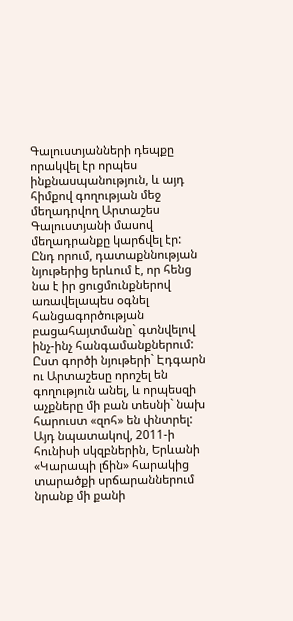Գալուստյանների դեպքը որակվել էր որպես ինքնասպանություն, և այդ հիմքով գողության մեջ մեղադրվող Արտաշես Գալուստյանի մասով մեղադրանքը կարճվել էր: Ընդ որում, դատաքննության նյութերից երևում է, որ հենց նա է իր ցուցմունքներով առավելապես օգնել հանցագործության բացահայտմանը` գտնվելով ինչ-ինչ հանգամանքներում:
Ըստ գործի նյութերի` Էդգարն ու Արտաշեսը որոշել են գողություն անել, և որպեսզի աչքները մի բան տեսնի` նախ հարուստ «զոհ» են փնտրել: Այդ նպատակով, 2011-ի հունիսի սկզբներին, Երևանի «Կարապի լճին» հարակից տարածքի սրճարաններում նրանք մի քանի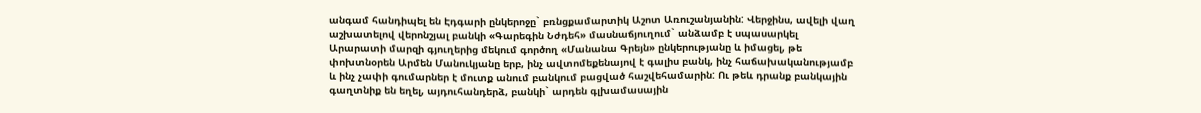անգամ հանդիպել են Էդգարի ընկերոջը` բռնցքամարտիկ Աշոտ Առուշանյանին: Վերջինս, ավելի վաղ աշխատելով վերոնշյալ բանկի «Գարեգին Նժդեհ» մասնաճյուղում` անձամբ է սպասարկել Արարատի մարզի գյուղերից մեկում գործող «Մանանա Գրեյն» ընկերությանը և իմացել, թե փոխտնօրեն Արմեն Մանուկյանը երբ, ինչ ավտոմեքենայով է գալիս բանկ, ինչ հաճախականությամբ և ինչ չափի գումարներ է մուտք անում բանկում բացված հաշվեհամարին: Ու թեև դրանք բանկային գաղտնիք են եղել, այդուհանդերձ, բանկի` արդեն գլխամասային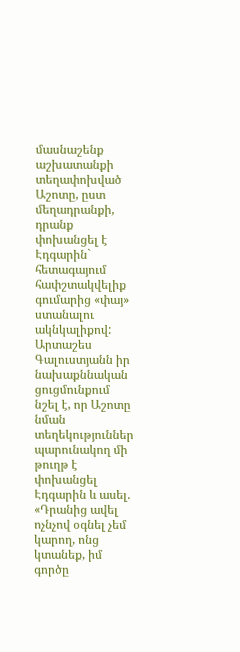մասնաշենք աշխատանքի տեղափոխված Աշոտը, ըստ մեղադրանքի, դրանք փոխանցել է Էդգարին` հետագայում հափշտակվելիք գումարից «փայ» ստանալու ակնկալիքով: Արտաշես Գալուստյանն իր նախաքննական ցուցմունքում նշել է, որ Աշոտը նման տեղեկություններ պարունակող մի թուղթ է փոխանցել Էդգարին և ասել. «Դրանից ավել ոչնչով օգնել չեմ կարող, ոնց կտանեք, իմ գործը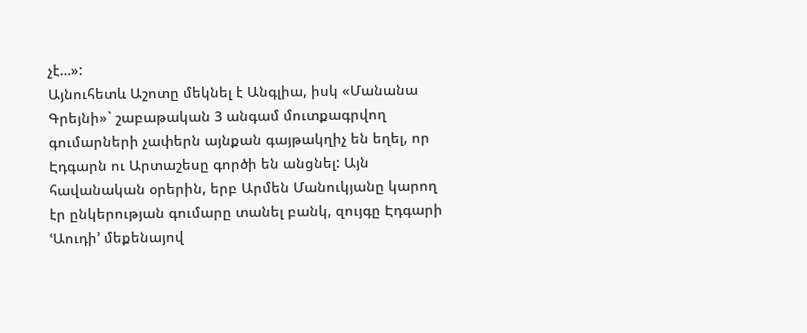չէ…»:
Այնուհետև Աշոտը մեկնել է Անգլիա, իսկ «Մանանա Գրեյնի»` շաբաթական 3 անգամ մուտքագրվող գումարների չափերն այնքան գայթակղիչ են եղել, որ Էդգարն ու Արտաշեսը գործի են անցնել: Այն հավանական օրերին, երբ Արմեն Մանուկյանը կարող էր ընկերության գումարը տանել բանկ, զույգը Էդգարի ՙԱուդի՚ մեքենայով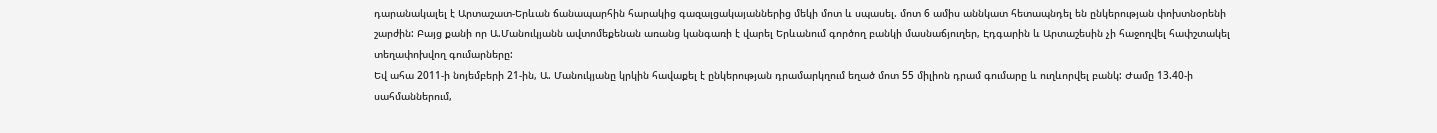դարանակալել է Արտաշատ-Երևան ճանապարհին հարակից գազալցակայաններից մեկի մոտ և սպասել. մոտ 6 ամիս աննկատ հետապնդել են ընկերության փոխտնօրենի շարժին: Բայց քանի որ Ա.Մանուկյանն ավտոմեքենան առանց կանգառի է վարել Երևանում գործող բանկի մասնաճյուղեր, Էդգարին և Արտաշեսին չի հաջողվել հափշտակել տեղափոխվող գումարները:
Եվ ահա 2011-ի նոյեմբերի 21-ին, Ա. Մանուկյանը կրկին հավաքել է ընկերության դրամարկղում եղած մոտ 55 միլիոն դրամ գումարը և ուղևորվել բանկ: Ժամը 13.40-ի սահմաններում,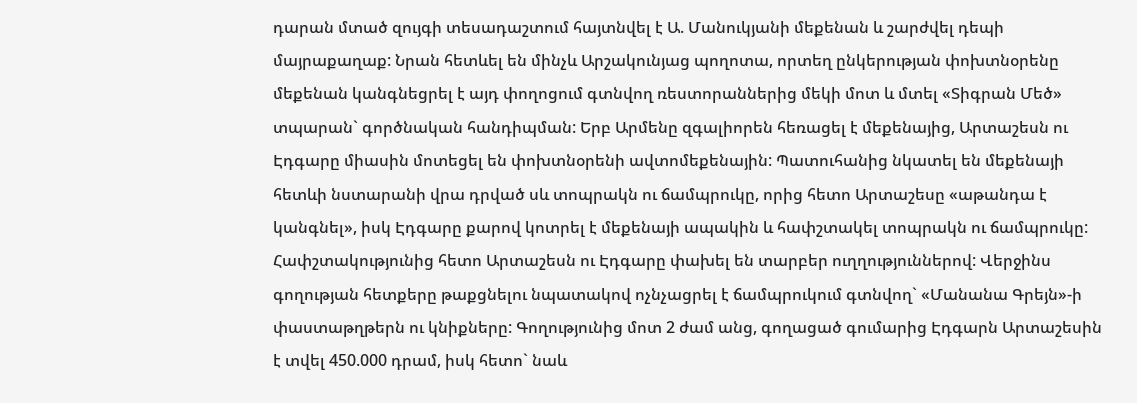դարան մտած զույգի տեսադաշտում հայտնվել է Ա. Մանուկյանի մեքենան և շարժվել դեպի մայրաքաղաք: Նրան հետևել են մինչև Արշակունյաց պողոտա, որտեղ ընկերության փոխտնօրենը մեքենան կանգնեցրել է այդ փողոցում գտնվող ռեստորաններից մեկի մոտ և մտել «Տիգրան Մեծ» տպարան` գործնական հանդիպման: Երբ Արմենը զգալիորեն հեռացել է մեքենայից, Արտաշեսն ու Էդգարը միասին մոտեցել են փոխտնօրենի ավտոմեքենային: Պատուհանից նկատել են մեքենայի հետևի նստարանի վրա դրված սև տոպրակն ու ճամպրուկը, որից հետո Արտաշեսը «աթանդա է կանգնել», իսկ Էդգարը քարով կոտրել է մեքենայի ապակին և հափշտակել տոպրակն ու ճամպրուկը: Հափշտակությունից հետո Արտաշեսն ու Էդգարը փախել են տարբեր ուղղություններով: Վերջինս գողության հետքերը թաքցնելու նպատակով ոչնչացրել է ճամպրուկում գտնվող` «Մանանա Գրեյն»-ի փաստաթղթերն ու կնիքները: Գողությունից մոտ 2 ժամ անց, գողացած գումարից Էդգարն Արտաշեսին է տվել 450.000 դրամ, իսկ հետո` նաև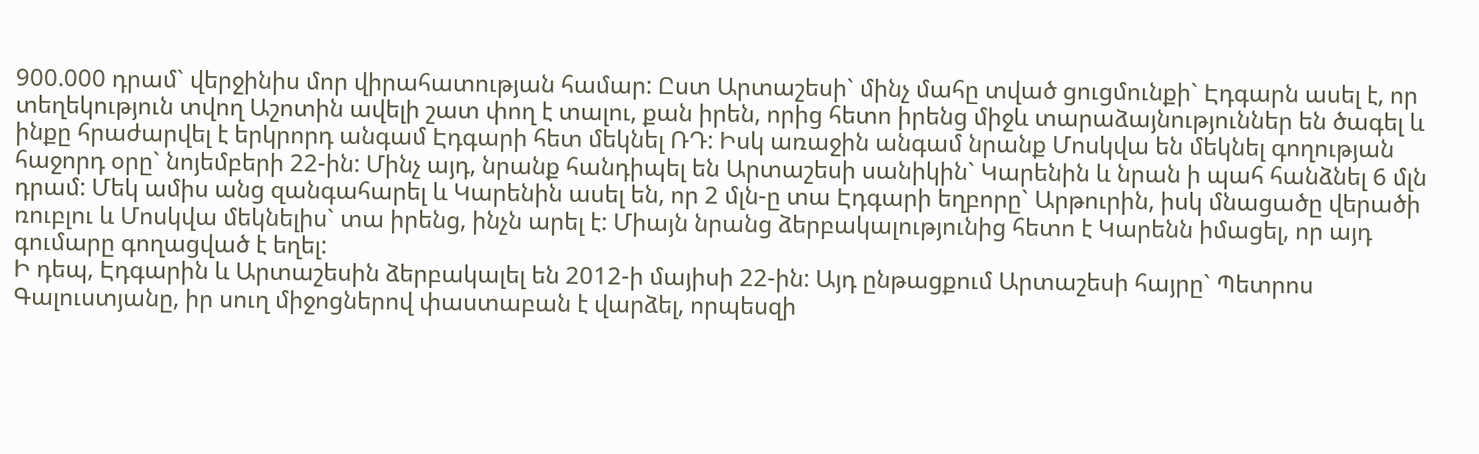900.000 դրամ` վերջինիս մոր վիրահատության համար: Ըստ Արտաշեսի` մինչ մահը տված ցուցմունքի` Էդգարն ասել է, որ տեղեկություն տվող Աշոտին ավելի շատ փող է տալու, քան իրեն, որից հետո իրենց միջև տարաձայնություններ են ծագել և ինքը հրաժարվել է երկրորդ անգամ Էդգարի հետ մեկնել ՌԴ: Իսկ առաջին անգամ նրանք Մոսկվա են մեկնել գողության հաջորդ օրը` նոյեմբերի 22-ին: Մինչ այդ, նրանք հանդիպել են Արտաշեսի սանիկին` Կարենին և նրան ի պահ հանձնել 6 մլն դրամ: Մեկ ամիս անց զանգահարել և Կարենին ասել են, որ 2 մլն-ը տա Էդգարի եղբորը` Արթուրին, իսկ մնացածը վերածի ռուբլու և Մոսկվա մեկնելիս` տա իրենց, ինչն արել է: Միայն նրանց ձերբակալությունից հետո է Կարենն իմացել, որ այդ գումարը գողացված է եղել:
Ի դեպ, Էդգարին և Արտաշեսին ձերբակալել են 2012-ի մայիսի 22-ին: Այդ ընթացքում Արտաշեսի հայրը` Պետրոս Գալուստյանը, իր սուղ միջոցներով փաստաբան է վարձել, որպեսզի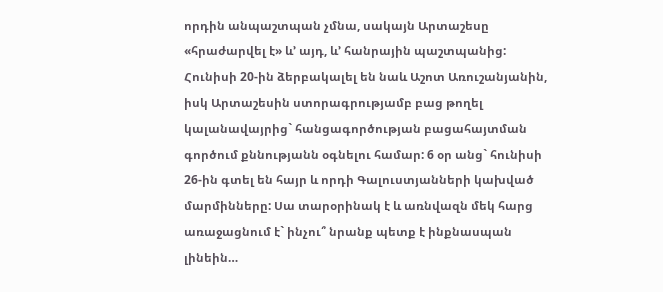որդին անպաշտպան չմնա, սակայն Արտաշեսը «հրաժարվել է» և’ այդ, և’ հանրային պաշտպանից: Հունիսի 20-ին ձերբակալել են նաև Աշոտ Առուշանյանին, իսկ Արտաշեսին ստորագրությամբ բաց թողել կալանավայրից` հանցագործության բացահայտման գործում քննությանն օգնելու համար: 6 օր անց` հունիսի 26-ին գտել են հայր և որդի Գալուստյանների կախված մարմինները: Սա տարօրինակ է և առնվազն մեկ հարց առաջացնում է` ինչու՞ նրանք պետք է ինքնասպան լինեին…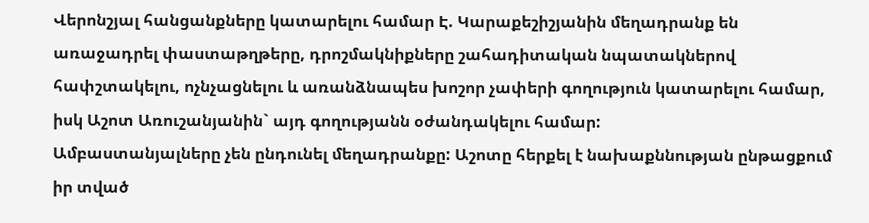Վերոնշյալ հանցանքները կատարելու համար Է. Կարաքեշիշյանին մեղադրանք են առաջադրել փաստաթղթերը, դրոշմակնիքները շահադիտական նպատակներով հափշտակելու, ոչնչացնելու և առանձնապես խոշոր չափերի գողություն կատարելու համար, իսկ Աշոտ Առուշանյանին` այդ գողությանն օժանդակելու համար:
Ամբաստանյալները չեն ընդունել մեղադրանքը: Աշոտը հերքել է նախաքննության ընթացքում իր տված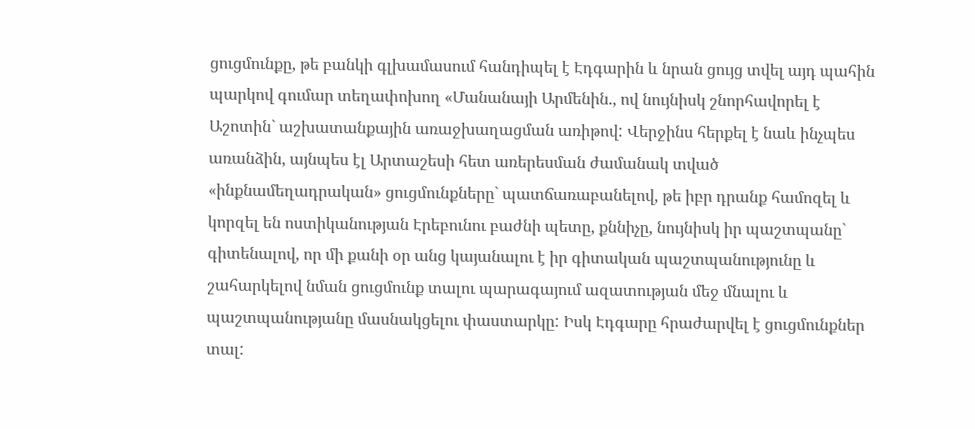ցուցմունքը, թե բանկի գլխամասում հանդիպել է Էդգարին և նրան ցույց տվել այդ պահին պարկով գումար տեղափոխող «Մանանայի Արմենին., ով նույնիսկ շնորհավորել է Աշոտին` աշխատանքային առաջխաղացման առիթով: Վերջինս հերքել է նաև ինչպես առանձին, այնպես էլ Արտաշեսի հետ առերեսման ժամանակ տված «ինքնամեղադրական» ցուցմունքները` պատճառաբանելով, թե իբր դրանք համոզել և կորզել են ոստիկանության Էրեբունու բաժնի պետը, քննիչը, նույնիսկ իր պաշտպանը` գիտենալով, որ մի քանի օր անց կայանալու է իր գիտական պաշտպանությունը և շահարկելով նման ցուցմունք տալու պարագայում ազատության մեջ մնալու և պաշտպանությանը մասնակցելու փաստարկը: Իսկ Էդգարը հրաժարվել է ցուցմունքներ տալ: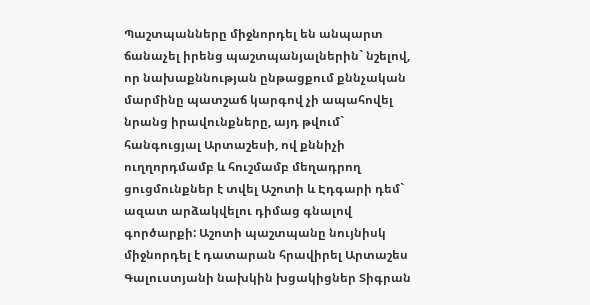Պաշտպանները միջնորդել են անպարտ ճանաչել իրենց պաշտպանյալներին` նշելով, որ նախաքննության ընթացքում քննչական մարմինը պատշաճ կարգով չի ապահովել նրանց իրավունքները, այդ թվում` հանգուցյալ Արտաշեսի, ով քննիչի ուղղորդմամբ և հուշմամբ մեղադրող ցուցմունքներ է տվել Աշոտի և Էդգարի դեմ` ազատ արձակվելու դիմաց գնալով գործարքի: Աշոտի պաշտպանը նույնիսկ միջնորդել է դատարան հրավիրել Արտաշես Գալուստյանի նախկին խցակիցներ Տիգրան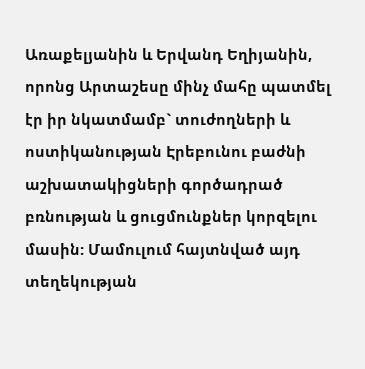Առաքելյանին և Երվանդ Եղիյանին, որոնց Արտաշեսը մինչ մահը պատմել էր իր նկատմամբ` տուժողների և ոստիկանության Էրեբունու բաժնի աշխատակիցների գործադրած բռնության և ցուցմունքներ կորզելու մասին: Մամուլում հայտնված այդ տեղեկության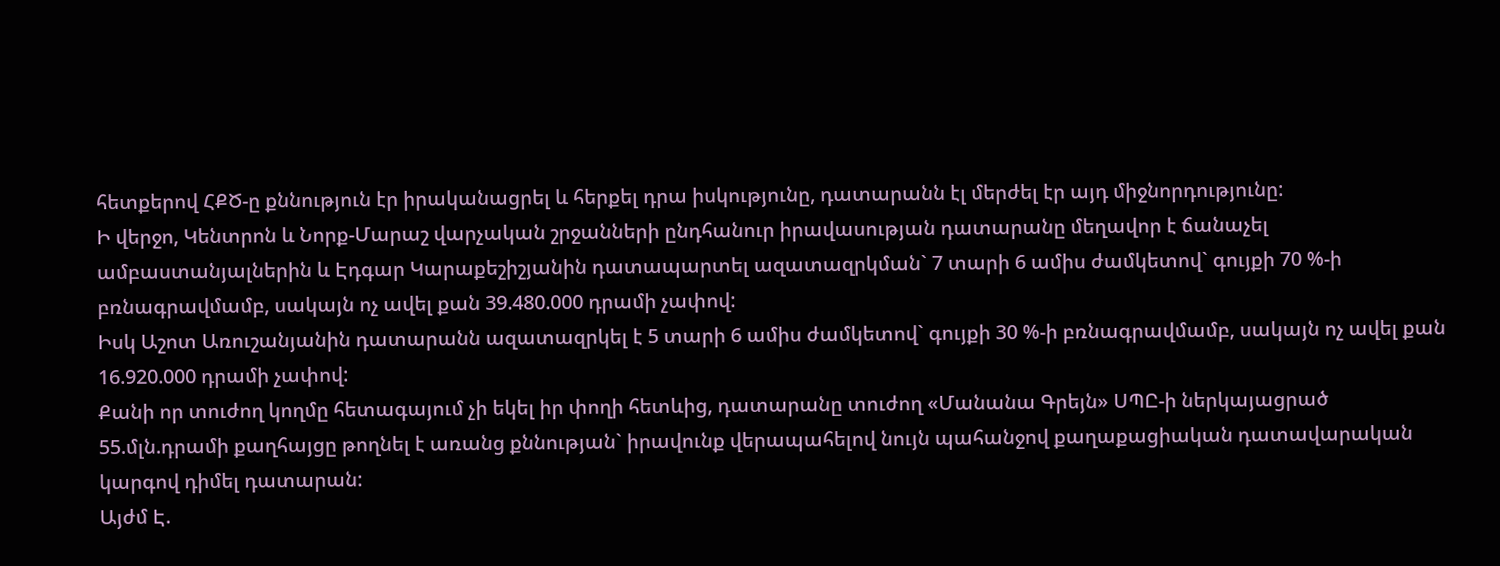հետքերով ՀՔԾ-ը քննություն էր իրականացրել և հերքել դրա իսկությունը, դատարանն էլ մերժել էր այդ միջնորդությունը:
Ի վերջո, Կենտրոն և Նորք-Մարաշ վարչական շրջանների ընդհանուր իրավասության դատարանը մեղավոր է ճանաչել ամբաստանյալներին և Էդգար Կարաքեշիշյանին դատապարտել ազատազրկման` 7 տարի 6 ամիս ժամկետով` գույքի 70 %-ի բռնագրավմամբ, սակայն ոչ ավել քան 39.480.000 դրամի չափով:
Իսկ Աշոտ Առուշանյանին դատարանն ազատազրկել է 5 տարի 6 ամիս ժամկետով` գույքի 30 %-ի բռնագրավմամբ, սակայն ոչ ավել քան 16.920.000 դրամի չափով:
Քանի որ տուժող կողմը հետագայում չի եկել իր փողի հետևից, դատարանը տուժող «Մանանա Գրեյն» ՍՊԸ-ի ներկայացրած 55.մլն.դրամի քաղհայցը թողնել է առանց քննության` իրավունք վերապահելով նույն պահանջով քաղաքացիական դատավարական կարգով դիմել դատարան:
Այժմ Է.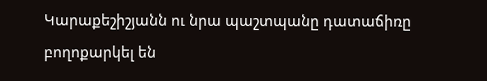Կարաքեշիշյանն ու նրա պաշտպանը դատաճիռը բողոքարկել են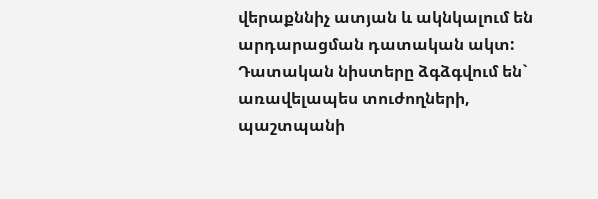վերաքննիչ ատյան և ակնկալում են արդարացման դատական ակտ:
Դատական նիստերը ձգձգվում են` առավելապես տուժողների, պաշտպանի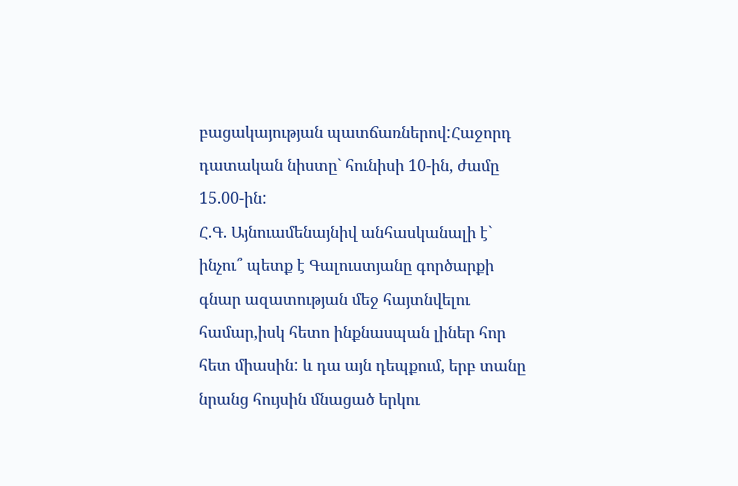բացակայության պատճառներով:Հաջորդ դատական նիստը` հունիսի 10-ին, ժամը 15.00-ին:
Հ.Գ. Այնուամենայնիվ անհասկանալի է` ինչու՞ պետք է Գալուստյանը գործարքի գնար ազատության մեջ հայտնվելու համար,իսկ հետո ինքնասպան լիներ հոր հետ միասին: և դա այն դեպքում, երբ տանը նրանց հույսին մնացած երկու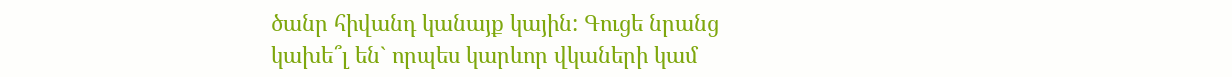ծանր հիվանդ կանայք կային: Գուցե նրանց կախե՞լ են` որպես կարևոր վկաների կամ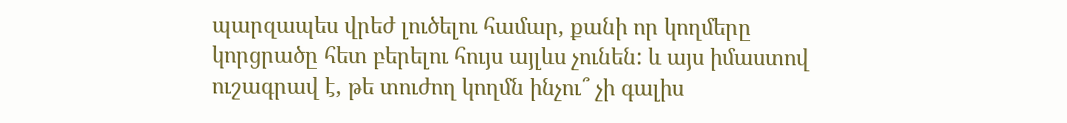պարզապես վրեժ լուծելու համար, քանի որ կողմերը կորցրածը հետ բերելու հույս այլևս չունեն: և այս իմաստով ուշագրավ է, թե տուժող կողմն ինչու՞ չի գալիս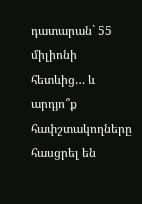դատարան` 55 միլիոնի հետևից… և արդյո՞ք հափշտակողները հասցրել են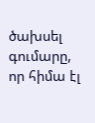ծախսել գումարը, որ հիմա էլ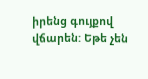իրենց գույքով վճարեն: Եթե չեն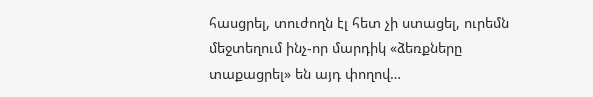հասցրել, տուժողն էլ հետ չի ստացել, ուրեմն մեջտեղում ինչ-որ մարդիկ «ձեռքները տաքացրել» են այդ փողով…